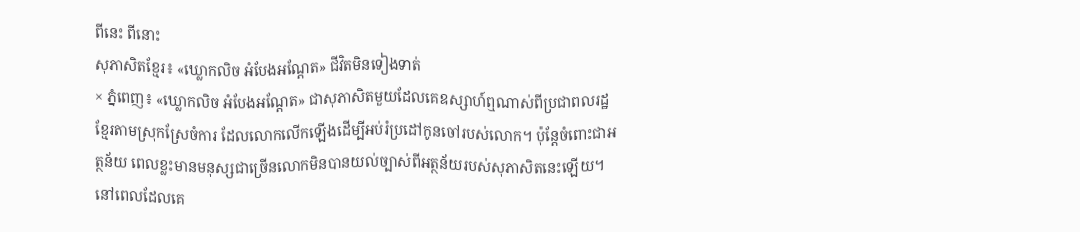ពីនេះ ពីនោះ
សុភាសិតខ្មែរ៖ «ឃ្លោកលិច អំបែងអណ្ដែត» ជីវិតមិនទៀងទាត់
× ភ្នំពេញ៖ «ឃ្លោកលិច អំបែងអណ្ដែត» ជាសុភាសិតមួយដែលគេឧស្សាហ៍ឮណាស់ពីប្រជាពលរដ្ឋខ្មែរតាមស្រុកស្រែចំការ ដែលលោកលើកឡើងដើម្បីអប់រំប្រដៅកូនចៅរបស់លោក។ ប៉ុន្តែចំពោះជាអត្ថន័យ ពេលខ្លះមានមនុស្សជាច្រើនលោកមិនបានយល់ច្បាស់ពីអត្ថន័យរបស់សុភាសិតនេះឡើយ។
នៅពេលដែលគេ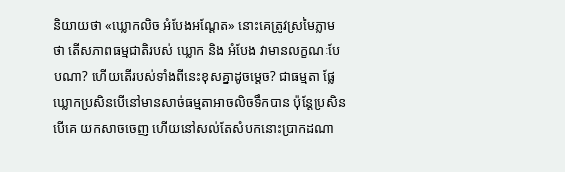និយាយថា «ឃ្លោកលិច អំបែងអណ្ដែត» នោះគេត្រូវស្រមៃភ្លាមថា តើសភាពធម្មជាតិរបស់ ឃ្លោក និង អំបែង វាមានលក្ខណៈបែបណា? ហើយតើរបស់ទាំងពីនេះខុសគ្នាដូចម្ដេច? ជាធម្មតា ផ្លែឃ្លោកប្រសិនបើនៅមានសាច់ធម្មតាអាចលិចទឹកបាន ប៉ុន្តែប្រសិនបើគេ យកសាចចេញ ហើយនៅសល់តែសំបកនោះប្រាកដណា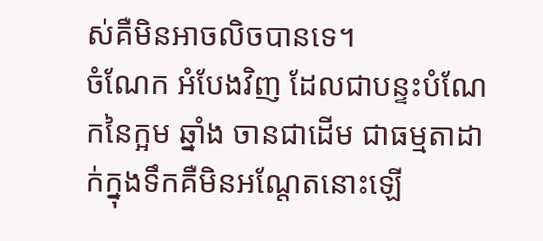ស់គឺមិនអាចលិចបានទេ។
ចំណែក អំបែងវិញ ដែលជាបន្ទះបំណែកនៃក្អម ឆ្នាំង ចានជាដើម ជាធម្មតាដាក់ក្នុងទឹកគឺមិនអណ្ដែតនោះឡើ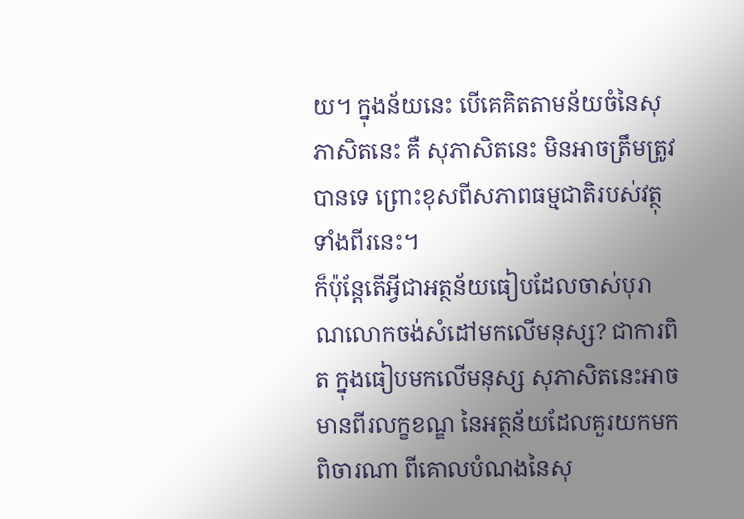យ។ ក្នុងន័យនេះ បើគេគិតតាមន័យចំនៃសុភាសិតនេះ គឺ សុភាសិតនេះ មិនអាចត្រឹមត្រូវបានទេ ព្រោះខុសពីសភាពធម្មជាតិរបស់វត្ថុទាំងពីរនេះ។
ក៏ប៉ុន្តែតើអ្វីជាអត្ថន័យធៀបដែលចាស់បុរាណលោកចង់សំដៅមកលើមនុស្ស? ជាការពិត ក្នុងធៀបមកលើមនុស្ស សុភាសិតនេះអាចមានពីរលក្ខខណ្ឌ នៃអត្ថន័យដែលគួរយកមកពិចារណា ពីគោលបំណងនៃសុ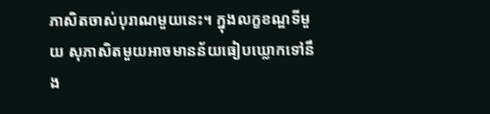ភាសិតចាស់បុរាណមួយនេះ។ ក្នុងលក្ខខណ្ឌទីមួយ សុភាសិតមួយអាចមានន័យធៀបឃ្លោកទៅនឹង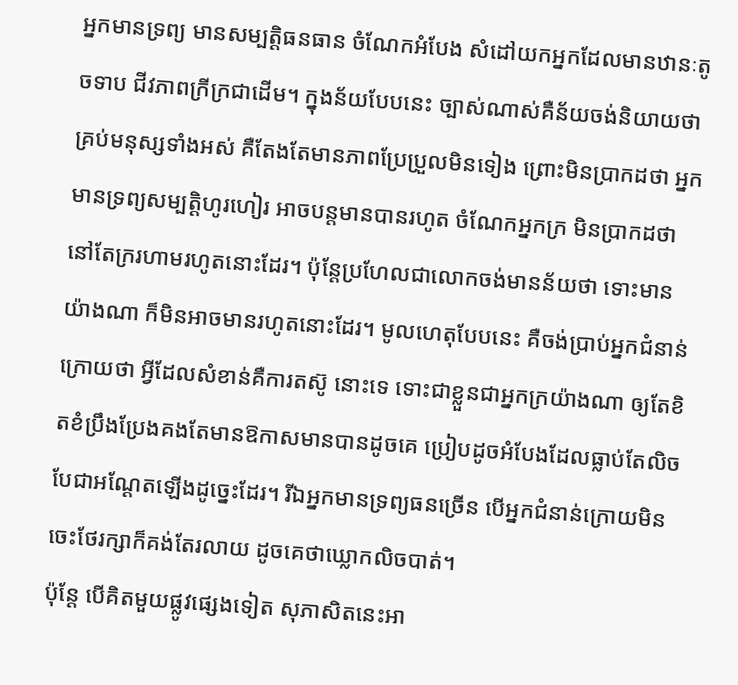អ្នកមានទ្រព្យ មានសម្បត្តិធនធាន ចំណែកអំបែង សំដៅយកអ្នកដែលមានឋានៈតូចទាប ជីវភាពក្រីក្រជាដើម។ ក្នុងន័យបែបនេះ ច្បាស់ណាស់គឺន័យចង់និយាយថាគ្រប់មនុស្សទាំងអស់ គឺតែងតែមានភាពប្រែប្រួលមិនទៀង ព្រោះមិនប្រាកដថា អ្នកមានទ្រព្យសម្បត្តិហូរហៀរ អាចបន្តមានបានរហូត ចំណែកអ្នកក្រ មិនប្រាកដថា នៅតែក្ររហាមរហូតនោះដែរ។ ប៉ុន្តែប្រហែលជាលោកចង់មានន័យថា ទោះមានយ៉ាងណា ក៏មិនអាចមានរហូតនោះដែរ។ មូលហេតុបែបនេះ គឺចង់ប្រាប់អ្នកជំនាន់ក្រោយថា អ្វីដែលសំខាន់គឺការតស៊ូ នោះទេ ទោះជាខ្លួនជាអ្នកក្រយ៉ាងណា ឲ្យតែខិតខំប្រឹងប្រែងគងតែមានឱកាសមានបានដូចគេ ប្រៀបដូចអំបែងដែលធ្លាប់តែលិច បែជាអណ្ដែតឡើងដូច្នេះដែរ។ រីឯអ្នកមានទ្រព្យធនច្រើន បើអ្នកជំនាន់ក្រោយមិនចេះថែរក្សាក៏គង់តែរលាយ ដូចគេថាឃ្លោកលិចបាត់។
ប៉ុន្តែ បើគិតមួយផ្លូវផ្សេងទៀត សុភាសិតនេះអា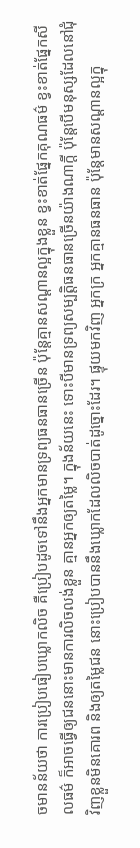ចមានន័យថា ការប្រៀបធៀបឃ្លោកលិច គឺប្រៀបដូចទៅនឹងអ្នកមានទ្រព្យធនធានច្រើន ប៉ុន្តែគ្មានសណ្ដានល្អក្នុងខ្លួន ខ្វះខាត់ផ្នែកគុណធម៌ ខ្វះខាត់ផ្នែកសីលធម៌ ក៏អាចធ្វើឲ្យជននោះមានការលិចលង់ខ្លួន គ្មានអ្នកឲ្យតម្លៃ។ ក្នុងន័យនេះ ទោះបីមានទ្រព្យសម្បត្តិធនធានច្រើនយ៉ាងណាក្ដី ប៉ុន្តែបើមនុស្សដែលនៅជុំវិញខ្លួនមិនគោរព និងឲ្យតម្លៃជន នោះប្រៀបបាននឹងឃ្លោកដែលលិចបាត់ដូច្នោះដែរ។ ផ្ទុយមកវិញ អ្នកក្រ អ្នកគ្មានធនធាន ប៉ុន្តែមានសណ្ដានល្អក្នុ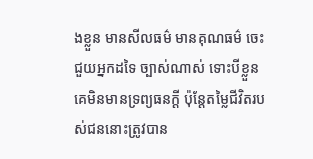ងខ្លួន មានសីលធម៌ មានគុណធម៌ ចេះជួយអ្នកដទៃ ច្បាស់ណាស់ ទោះបីខ្លួនគេមិនមានទ្រព្យធនក្ដី ប៉ុន្តែតម្លៃជីវិតរបស់ជននោះត្រូវបាន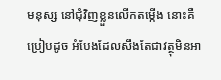មនុស្ស នៅជុំវិញខ្លួនលើកតម្កើង នោះគឺប្រៀបដូច អំបែងដែលសឹងតែជាវត្ថុមិនអា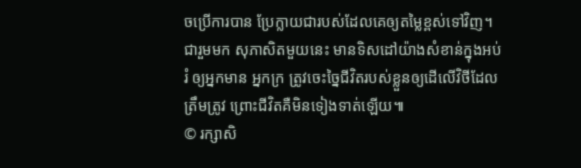ចប្រើការបាន ប្រែក្លាយជារបស់ដែលគេឲ្យតម្លៃខ្ពស់ទៅវិញ។
ជារួមមក សុភាសិតមួយនេះ មានទិសដៅយ៉ាងសំខាន់ក្នុងអប់រំ ឲ្យអ្នកមាន អ្នកក្រ ត្រូវចេះច្នៃជីវិតរបស់ខ្លួនឲ្យដើលើវិថីដែលត្រឹមត្រូវ ព្រោះជីវិតគឺមិនទៀងទាត់ឡើយ៕
© រក្សាសិ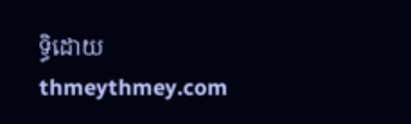ទ្ធិដោយ thmeythmey.com